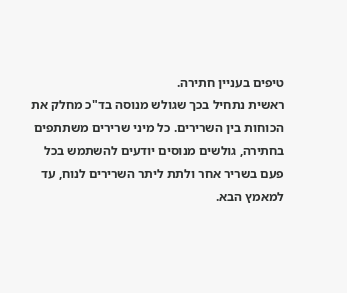טיפים בעניין חתירה.
ראשית נתחיל בכך שגולש מנוסה בד"כ מחלק את הכוחות בין השרירים. כל מיני שרירים משתתפים בחתירה, גולשים מנוסים יודעים להשתמש בכל פעם בשריר אחר ולתת ליתר השרירים לנוח, עד למאמץ הבא.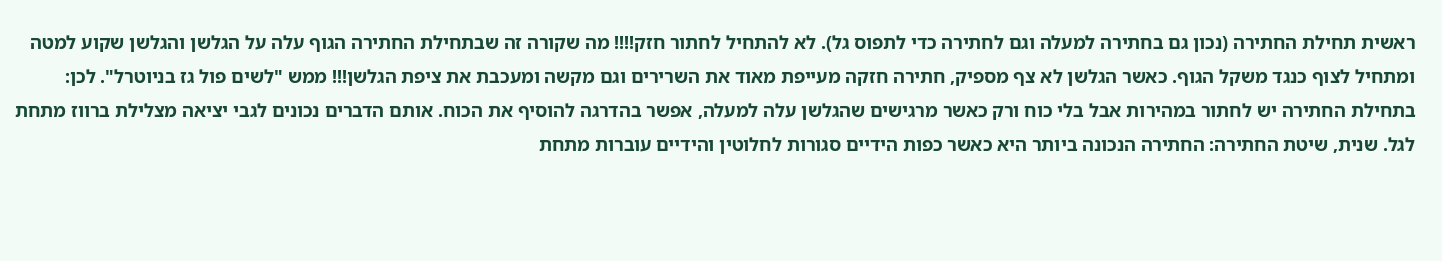ראשית תחילת החתירה (נכון גם בחתירה למעלה וגם לחתירה כדי לתפוס גל). לא להתחיל לחתור חזק!!!! מה שקורה זה שבתחילת החתירה הגוף עלה על הגלשן והגלשן שקוע למטה ומתחיל לצוף כנגד משקל הגוף. כאשר הגלשן לא צף מספיק, חתירה חזקה מעייפת מאוד את השרירים וגם מקשה ומעכבת את ציפת הגלשן!!! ממש "לשים פול גז בניוטרל". לכן: בתחילת החתירה יש לחתור במהירות אבל בלי כוח ורק כאשר מרגישים שהגלשן עלה למעלה, אפשר בהדרגה להוסיף את הכוח. אותם הדברים נכונים לגבי יציאה מצלילת ברווז מתחת לגל. שנית, שיטת החתירה: החתירה הנכונה ביותר היא כאשר כפות הידיים סגורות לחלוטין והידיים עוברות מתחת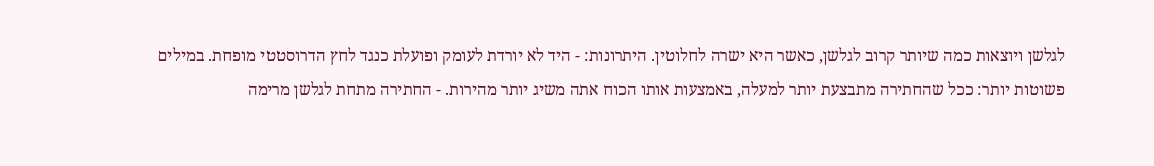לגלשן ויוצאות כמה שיותר קרוב לגלשן, כאשר היא ישרה לחלוטין. היתרונות: - היד לא יורדת לעומק ופועלת כנגד לחץ הדרוסטטי מופחת. במילים פשוטות יותר: ככל שהחתירה מתבצעת יותר למעלה, באמצעות אותו הכוח אתה משיג יותר מהירות. - החתירה מתחת לגלשן מרימה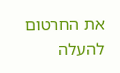את החרטום להעלה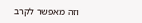וזה מאפשר לקרב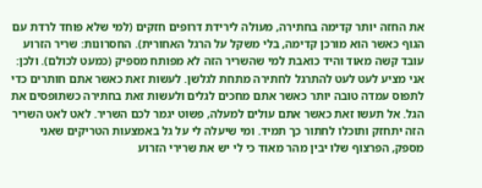את החזה יותר קדימה בחתירה, מעולה לירידת דרופים חזקים (למי שלא פוחד לרדת עם הגוף כאשר הוא מורכן קדימה, בלי משקל על הרגל האחורית). החסרונות: שריר הזרוע עובד קשה מאוד והיד כואבת למי שהשריר הזה לא מפותח מספיק (כמעט לכולם). ולכן: אני מציע לעט לעט להתרגל לחתירה מתחת לגלשן. לעשות זאת כאשר אתם חותרים כדי לתפוס עמדה טובה יותר כאשר אתם מחכים לגלים ולעשות זאת בחתירה כשתופסים את הגל. אל תעשו זאת כאשר אתם עולים למעלה, פשוט יגמר לכם השריר. לאט לאט השריר הזה יתחזק ותוכלו לחתור כך תמיד. ומי שיעלה לי על גל באמצעות הטריקים שאני מספק, הפרצוף שלו יבין מהר מאוד כי לי יש את שרירי הזרוע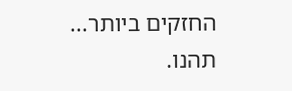החזקים ביותר... תהנו.